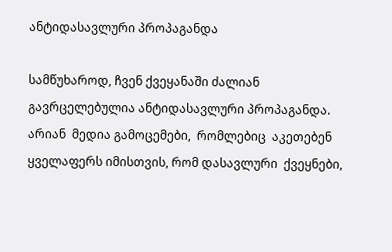ანტიდასავლური პროპაგანდა

სამწუხაროდ, ჩვენ ქვეყანაში ძალიან გავრცელებულია ანტიდასავლური პროპაგანდა.  არიან  მედია გამოცემები,  რომლებიც  აკეთებენ ყველაფერს იმისთვის, რომ დასავლური  ქვეყნები,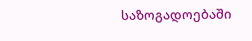საზოგადოებაში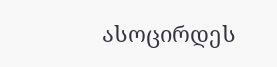ასოცირდეს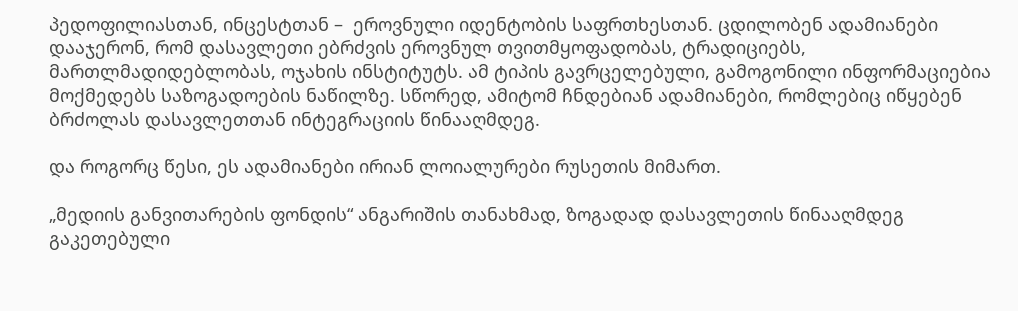პედოფილიასთან, ინცესტთან –  ეროვნული იდენტობის საფრთხესთან. ცდილობენ ადამიანები დააჯერონ, რომ დასავლეთი ებრძვის ეროვნულ თვითმყოფადობას, ტრადიციებს, მართლმადიდებლობას, ოჯახის ინსტიტუტს. ამ ტიპის გავრცელებული, გამოგონილი ინფორმაციებია  მოქმედებს საზოგადოების ნაწილზე. სწორედ, ამიტომ ჩნდებიან ადამიანები, რომლებიც იწყებენ ბრძოლას დასავლეთთან ინტეგრაციის წინააღმდეგ.

და როგორც წესი, ეს ადამიანები ირიან ლოიალურები რუსეთის მიმართ.

„მედიის განვითარების ფონდის“ ანგარიშის თანახმად, ზოგადად დასავლეთის წინააღმდეგ გაკეთებული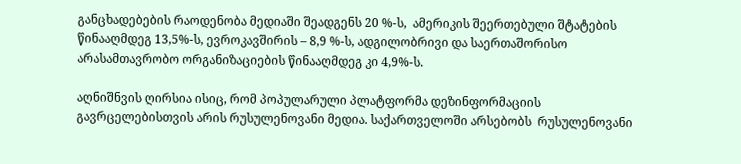განცხადებების რაოდენობა მედიაში შეადგენს 20 %-ს,  ამერიკის შეერთებული შტატების  წინააღმდეგ 13,5%-ს, ევროკავშირის – 8,9 %-ს, ადგილობრივი და საერთაშორისო არასამთავრობო ორგანიზაციების წინააღმდეგ კი 4,9%-ს.

აღნიშნვის ღირსია ისიც, რომ პოპულარული პლატფორმა დეზინფორმაციის გავრცელებისთვის არის რუსულენოვანი მედია. საქართველოში არსებობს  რუსულენოვანი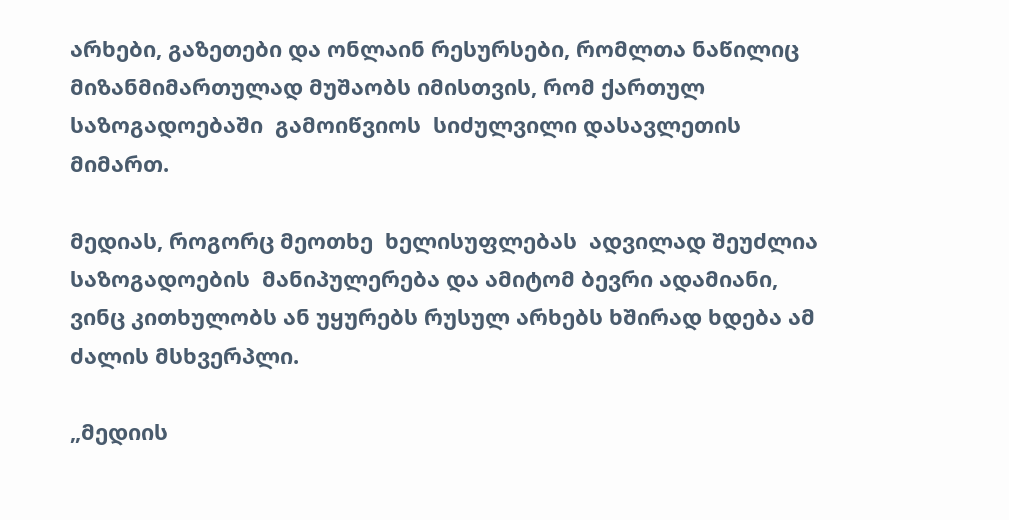არხები, გაზეთები და ონლაინ რესურსები, რომლთა ნაწილიც მიზანმიმართულად მუშაობს იმისთვის, რომ ქართულ საზოგადოებაში  გამოიწვიოს  სიძულვილი დასავლეთის მიმართ.

მედიას, როგორც მეოთხე  ხელისუფლებას  ადვილად შეუძლია საზოგადოების  მანიპულერება და ამიტომ ბევრი ადამიანი, ვინც კითხულობს ან უყურებს რუსულ არხებს ხშირად ხდება ამ ძალის მსხვერპლი.

„მედიის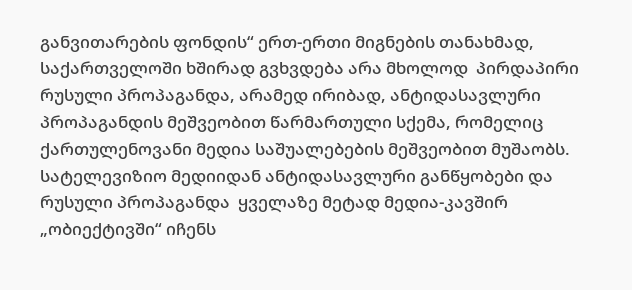განვითარების ფონდის“ ერთ-ერთი მიგნების თანახმად, საქართველოში ხშირად გვხვდება არა მხოლოდ  პირდაპირი რუსული პროპაგანდა, არამედ ირიბად, ანტიდასავლური პროპაგანდის მეშვეობით წარმართული სქემა, რომელიც ქართულენოვანი მედია საშუალებების მეშვეობით მუშაობს. სატელევიზიო მედიიდან ანტიდასავლური განწყობები და რუსული პროპაგანდა  ყველაზე მეტად მედია-კავშირ „ობიექტივში“ იჩენს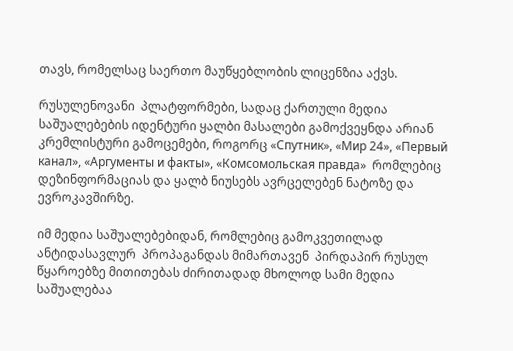თავს, რომელსაც საერთო მაუწყებლობის ლიცენზია აქვს.

რუსულენოვანი  პლატფორმები, სადაც ქართული მედია საშუალებების იდენტური ყალბი მასალები გამოქვეყნდა არიან კრემლისტური გამოცემები, როგორც «Спутник», «Мир 24», «Первый канал», «Аргументы и факты», «Комсомольская правда»  რომლებიც დეზინფორმაციას და ყალბ ნიუსებს ავრცელებენ ნატოზე და ევროკავშირზე.

იმ მედია საშუალებებიდან, რომლებიც გამოკვეთილად ანტიდასავლურ  პროპაგანდას მიმართავენ  პირდაპირ რუსულ წყაროებზე მითითებას ძირითადად მხოლოდ სამი მედია საშუალებაა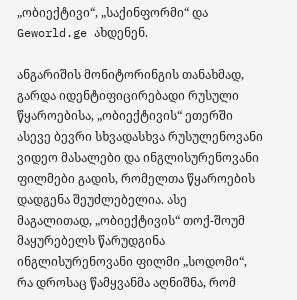„ობიექტივი“, „საქინფორმი“ და Geworld.ge ახდენენ.

ანგარიშის მონიტორინგის თანახმად, გარდა იდენტიფიცირებადი რუსული წყაროებისა, „ობიექტივის“ ეთერში ასევე ბევრი სხვადასხვა რუსულენოვანი  ვიდეო მასალები და ინგლისურენოვანი ფილმები გადის, რომელთა წყაროების დადგენა შეუძლებელია. ასე მაგალითად, „ობიექტივის“ თოქ-შოუმ მაყურებელს წარუდგინა ინგლისურენოვანი ფილმი „სოდომი“, რა დროსაც წამყვანმა აღნიშნა, რომ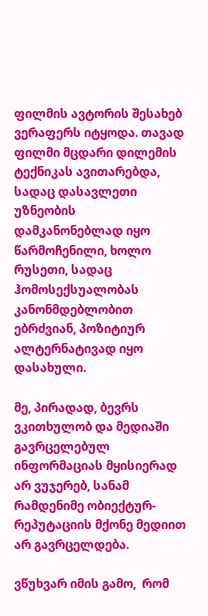ფილმის ავტორის შესახებ ვერაფერს იტყოდა. თავად ფილმი მცდარი დილემის ტექნიკას ავითარებდა, სადაც დასავლეთი უზნეობის დამკანონებლად იყო წარმოჩენილი, ხოლო რუსეთი, სადაც ჰომოსექსუალობას კანონმდებლობით ებრძვიან, პოზიტიურ ალტერნატივად იყო დასახული.

მე, პირადად, ბევრს ვკითხულობ და მედიაში გავრცელებულ ინფორმაციას მყისიერად არ ვუჯერებ, სანამ რამდენიმე ობიექტურ-რეპუტაციის მქონე მედიით არ გავრცელდება.

ვწუხვარ იმის გამო,  რომ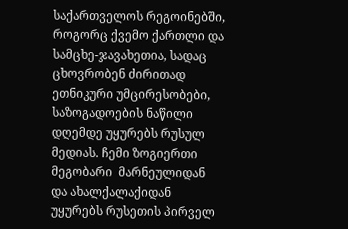საქართველოს რეგოინებში, როგორც ქვემო ქართლი და სამცხე-ჯავახეთია, სადაც ცხოვრობენ ძირითად ეთნიკური უმცირესობები, საზოგადოების ნაწილი დღემდე უყურებს რუსულ მედიას. ჩემი ზოგიერთი მეგობარი  მარნეულიდან და ახალქალაქიდან  უყურებს რუსეთის პირველ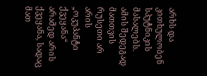არხს და კითხულობენ სპუტნიკის მასალებს. ამის შედეგად მათთვის რუსეთი არ არის „ოკუპანტი ქვეყანა“  არამედ არის ქვეყანა, სადაც მათ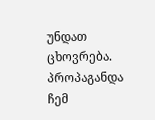უნდათ ცხოვრება. პროპაგანდა ჩემ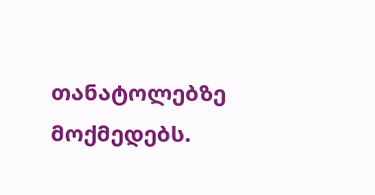თანატოლებზე მოქმედებს.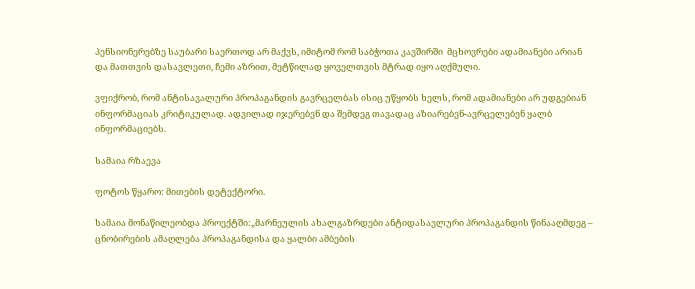პენსიონერებზე საუბარი საერთოდ არ მაქვს, იმიტომ რომ საბჭოთა კავშირში  მცხოვრები ადამიანები არიან და მათთვის დასავლეთი, ჩემი აზრით, მეტწილად ყოველთვის მტრად იყო აღქმული.

ვფიქრობ, რომ ანტისავალური პროპაგანდის გავრცელბას ისიც უწყობს ხელს, რომ ადამიანები არ უდგებიან ინფორმაციას კრიტიკულად. ადვილად იჯერებენ და შემდეგ თავადაც აზიარებენ-ავრცელებენ ყალბ ინფორმაციებს.

სამაია რზაევა

ფოტოს წყარო: მითების დეტექტორი.

სამაია მონაწილეობდა პროექტში:„მარნეულის ახალგაზრდები ანტიდასავლური პროპაგანდის წინააღმდეგ – ცნობირების ამაღლება პროპაგანდისა და ყალბი ამბების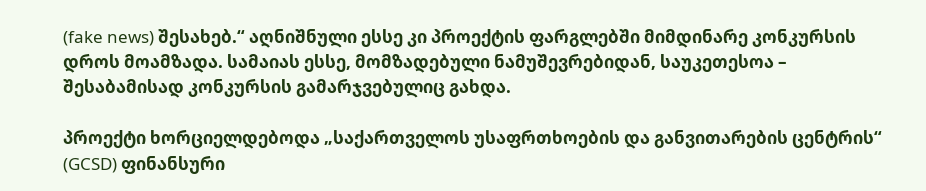(fake news) შესახებ.“ აღნიშნული ესსე კი პროექტის ფარგლებში მიმდინარე კონკურსის დროს მოამზადა. სამაიას ესსე, მომზადებული ნამუშევრებიდან, საუკეთესოა – შესაბამისად კონკურსის გამარჯვებულიც გახდა.

პროექტი ხორციელდებოდა „საქართველოს უსაფრთხოების და განვითარების ცენტრის“ (GCSD) ფინანსური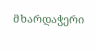მხარდაჭერი